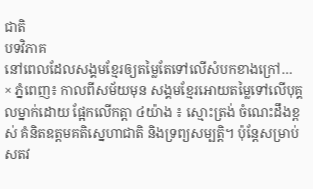ជាតិ
បទវិភាគ
នៅពេលដែលសង្គមខ្មែរឲ្យតម្លៃតែទៅលើសំបកខាងក្រៅ…
× ភ្នំពេញ៖ កាលពីសម័យមុន សង្គមខ្មែរអោយតម្លៃទៅលើបុគ្គលម្នាក់ដោយ ផ្អែកលើកត្តា ៤យ៉ាង ៖ ស្មោះត្រង់ ចំណេះដឹងខ្ពស់ គំនិតឧត្តមគតិស្នេហាជាតិ និងទ្រព្យសម្បត្តិ។ ប៉ុន្តែសម្រាប់សតវ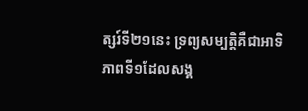ត្សរ៍ទី២១នេះ ទ្រព្យសម្បត្តិគឺជាអាទិភាពទី១ដែលសង្គ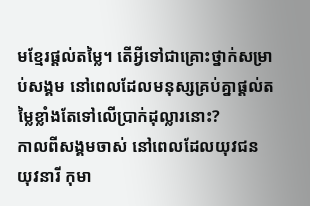មខ្មែរផ្តល់តម្លៃ។ តើអ្វីទៅជាគ្រោះថ្នាក់សម្រាប់សង្គម នៅពេលដែលមនុស្សគ្រប់គ្នាផ្តល់តម្លៃខ្លាំងតែទៅលើប្រាក់ដុល្លារនោះ?
កាលពីសង្គមចាស់ នៅពេលដែលយុវជន យុវនារី កុមា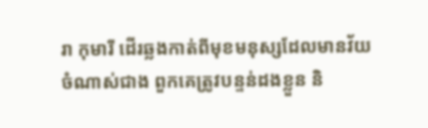រា កុមារី ដើរឆ្លងកាត់ពីមុខមនុស្សដែលមានវ័យចំណាស់ជាង ពួកគេត្រូវបន្ទន់ដងខ្លួន និ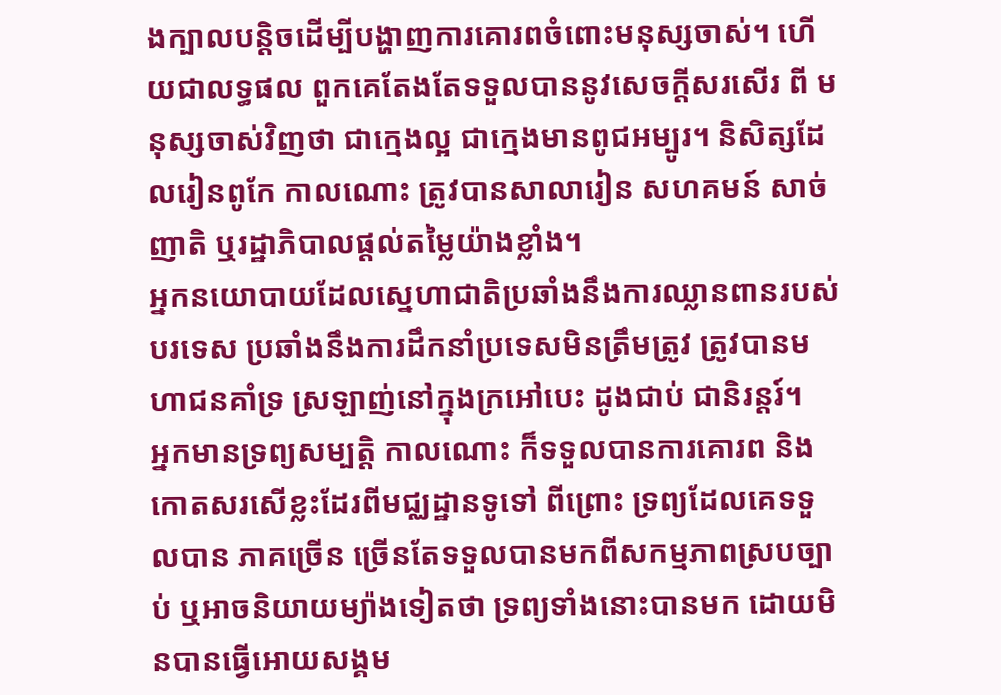ងក្បាលបន្តិចដើម្បីបង្ហាញការគោរពចំពោះមនុស្សចាស់។ ហើយជាលទ្ធផល ពួកគេតែងតែទទួលបាននូវសេចក្តីសរសើរ ពី មនុស្សចាស់វិញថា ជាក្មេងល្អ ជាក្មេងមានពូជអម្បូរ។ និសិត្សដែលរៀនពូកែ កាលណោះ ត្រូវបានសាលារៀន សហគមន៍ សាច់ញាតិ ឬរដ្ឋាភិបាលផ្តល់តម្លៃយ៉ាងខ្លាំង។
អ្នកនយោបាយដែលស្នេហាជាតិប្រឆាំងនឹងការឈ្លានពានរបស់បរទេស ប្រឆាំងនឹងការដឹកនាំប្រទេសមិនត្រឹមត្រូវ ត្រូវបានមហាជនគាំទ្រ ស្រឡាញ់នៅក្នុងក្រអៅបេះ ដូងជាប់ ជានិរន្តរ៍។
អ្នកមានទ្រព្យសម្បត្តិ កាលណោះ ក៏ទទួលបានការគោរព និងកោតសរសើខ្លះដែរពីមជ្ឈដ្ឋានទូទៅ ពីព្រោះ ទ្រព្យដែលគេទទួលបាន ភាគច្រើន ច្រើនតែទទួលបានមកពីសកម្មភាពស្របច្បាប់ ឬអាចនិយាយម្យ៉ាងទៀតថា ទ្រព្យទាំងនោះបានមក ដោយមិនបានធ្វើអោយសង្គម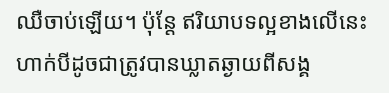ឈឺចាប់ឡើយ។ ប៉ុន្តែ ឥរិយាបទល្អខាងលើនេះហាក់បីដូចជាត្រូវបានឃ្លាតឆ្ងាយពីសង្គ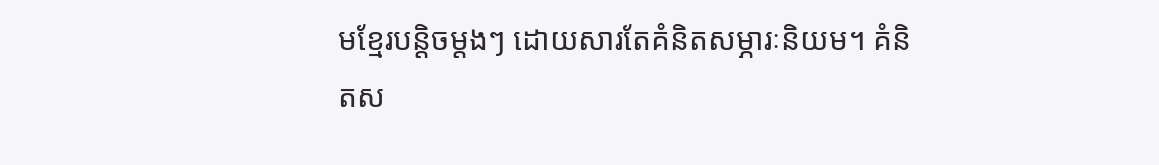មខ្មែរបន្តិចម្តងៗ ដោយសារតែគំនិតសម្ភារៈនិយម។ គំនិតស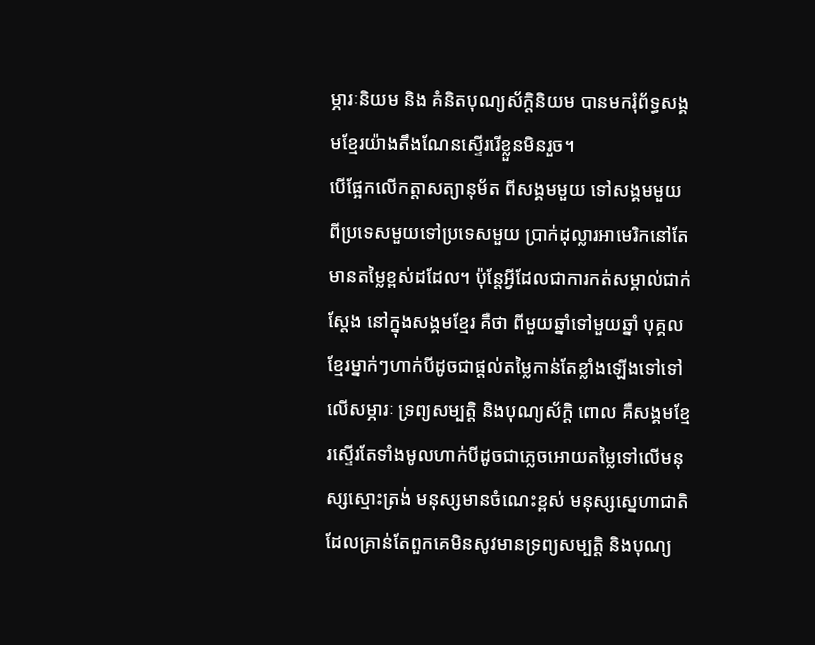ម្ភារៈនិយម និង គំនិតបុណ្យស័ក្តិនិយម បានមករុំព័ទ្ធសង្គមខ្មែរយ៉ាងតឹងណែនស្ទើររើខ្លួនមិនរួច។
បើផ្អែកលើកត្តាសត្យានុម័ត ពីសង្គមមួយ ទៅសង្គមមួយ ពីប្រទេសមួយទៅប្រទេសមួយ ប្រាក់ដុល្លារអាមេរិកនៅតែមានតម្លៃខ្ពស់ដដែល។ ប៉ុន្តែអ្វីដែលជាការកត់សម្គាល់ជាក់ស្តែង នៅក្នុងសង្គមខ្មែរ គឺថា ពីមួយឆ្នាំទៅមួយឆ្នាំ បុគ្គលខ្មែរម្នាក់ៗហាក់បីដូចជាផ្តល់តម្លៃកាន់តែខ្លាំងឡើងទៅទៅលើសម្ភារៈ ទ្រព្យសម្បត្តិ និងបុណ្យស័ក្តិ ពោល គឺសង្គមខ្មែរស្ទើរតែទាំងមូលហាក់បីដូចជាភ្លេចអោយតម្លៃទៅលើមនុស្សស្មោះត្រង់ មនុស្សមានចំណេះខ្ពស់ មនុស្សស្នេហាជាតិ ដែលគ្រាន់តែពួកគេមិនសូវមានទ្រព្យសម្បត្តិ និងបុណ្យ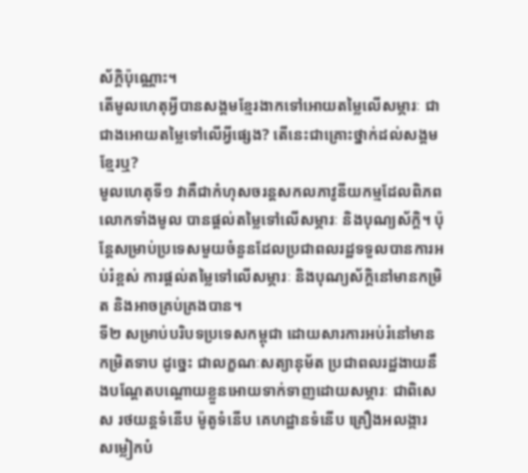ស័ក្តិប៉ុណ្ណោះ។
តើមូលហេតុអ្វីបានសង្គមខ្មែរងាកទៅអោយតម្លៃលើសម្ភារៈ ជាជាងអោយតម្លៃទៅលើអ្វីផ្សេង? តើនេះជាគ្រោះថ្នាក់ដល់សង្គមខ្មែរឬ?
មូលហេតុទី១ វាគឺជាកំហុសចរន្តសកលភាវូនីយកម្មដែលពិភពលោកទាំងមូល បានផ្តល់តម្លៃទៅលើសម្ភារៈ និងបុណ្យស័កិ្ត។ ប៉ុន្តែសម្រាប់ប្រទេសមួយចំនួនដែលប្រជាពលរដ្ឋទទួលបានការអប់រំខ្ពស់ ការផ្តល់តម្លៃទៅលើសម្ភារៈ និងបុណ្យស័ក្តិនៅមានកម្រិត និងអាចគ្រប់គ្រងបាន។
ទី២ សម្រាប់បរិបទប្រទេសកម្ពុជា ដោយសារការអប់រំនៅមានកម្រិតទាប ដូច្នេះ ជាលក្ខណៈសត្យានុម័ត ប្រជាពលរដ្ឋងាយនឹងបណ្តែតបណ្តោយខ្លួនអោយទាក់ទាញដោយសម្ភារៈ ជាពិសេស រថយន្តទំនើប ម៉ូតូទំនើប គេហដ្ឋានទំនើប គ្រឿងអលង្ការ សម្លៀកបំ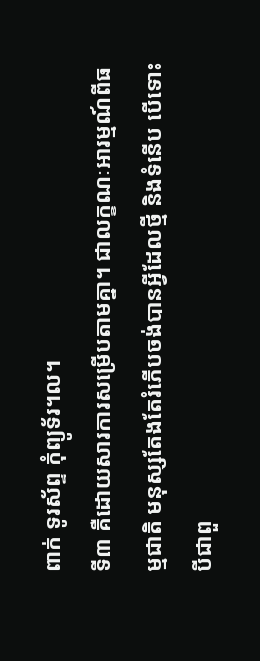ពាក់ ទូរស័ព្ទ កុំព្យូទ័រ។ល។
ទី៣ គឺដោយសារការសម្រើបតាមគ្នា។ ជាលក្ខណៈអារម្មណ៍ពីធម្មជាតិ មនុស្សតែងតែរំភើបចង់បានអ្វីដែលថ្មី និងទំនើប បើទោះបីជាពួ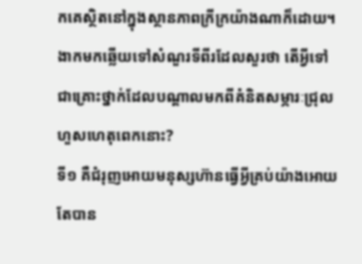កគេស្ថិតនៅក្នុងស្ថានភាពក្រីក្រយ៉ាងណាក៏ដោយ។
ងាកមកឆ្លើយទៅសំណួរទីពីរដែលសួរថា តើអ្វីទៅជាគ្រោះថ្នាក់ដែលបណ្តាលមកពីគំនិតសម្ភារៈជ្រុលហួសហេតុពេកនោះ?
ទី១ គឺជំរុញអោយមនុស្សហ៊ានធ្វើអ្វីគ្រប់យ៉ាងអោយតែបាន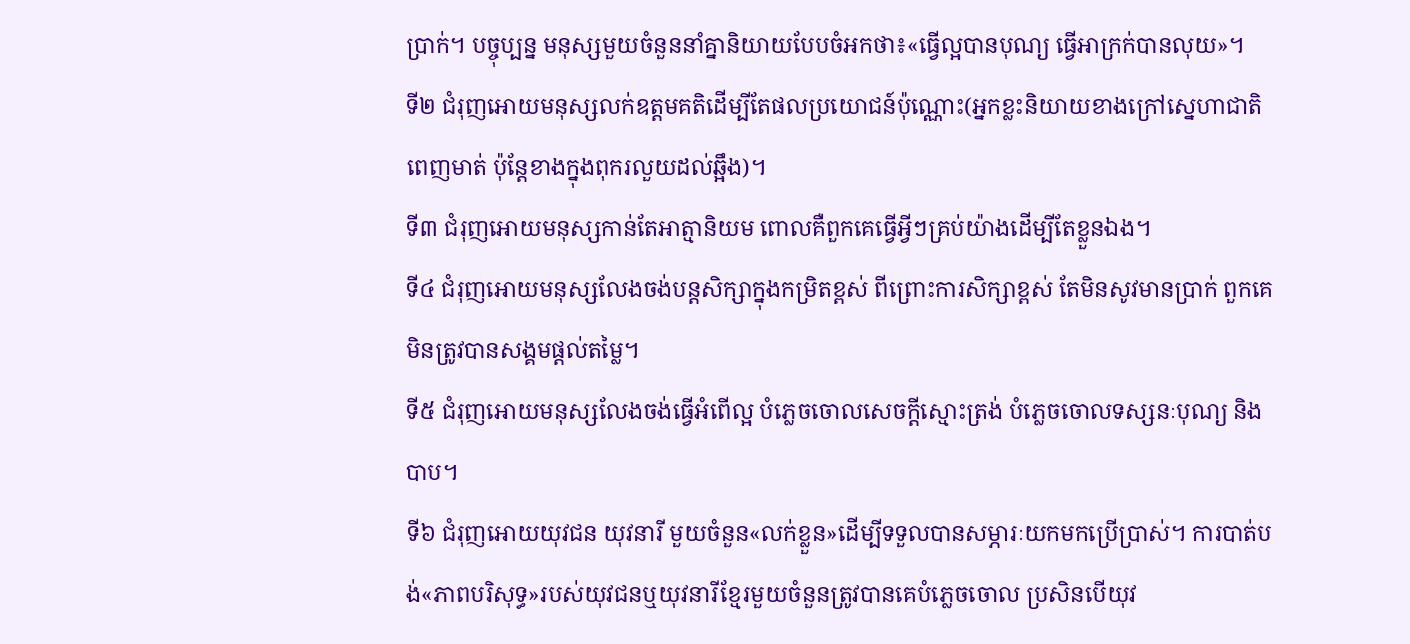ប្រាក់។ បច្ចុប្បន្ន មនុស្សមួយចំនួននាំគ្នានិយាយបែបចំអកថា៖«ធ្វើល្អបានបុណ្យ ធ្វើអាក្រក់បានលុយ»។
ទី២ ជំរុញអោយមនុស្សលក់ឧត្តមគតិដើម្បីតែផលប្រយោជន៍ប៉ុណ្ណោះ(អ្នកខ្លះនិយាយខាងក្រៅស្នេហាជាតិពេញមាត់ ប៉ុន្តែខាងក្នុងពុករលួយដល់ឆ្អឹង)។
ទី៣ ជំរុញអោយមនុស្សកាន់តែអាត្មានិយម ពោលគឺពួកគេធ្វើអ្វីៗគ្រប់យ៉ាងដើម្បីតែខ្លួនឯង។
ទី៤ ជំរុញអោយមនុស្សលែងចង់បន្តសិក្សាក្នុងកម្រិតខ្ពស់ ពីព្រោះការសិក្សាខ្ពស់ តែមិនសូវមានប្រាក់ ពួកគេមិនត្រូវបានសង្គមផ្តល់តម្លៃ។
ទី៥ ជំរុញអោយមនុស្សលែងចង់ធ្វើអំពើល្អ បំភេ្លចចោលសេចក្តីស្មោះត្រង់ បំភ្លេចចោលទស្សនៈបុណ្យ និងបាប។
ទី៦ ជំរុញអោយយុវជន យុវនារី មួយចំនួន«លក់ខ្លួន»ដើម្បីទទួលបានសម្ភារៈយកមកប្រើប្រាស់។ ការបាត់បង់«ភាពបរិសុទ្ធ»របស់យុវជនឬយុវនារីខ្មែរមួយចំនួនត្រូវបានគេបំភ្លេចចោល ប្រសិនបើយុវ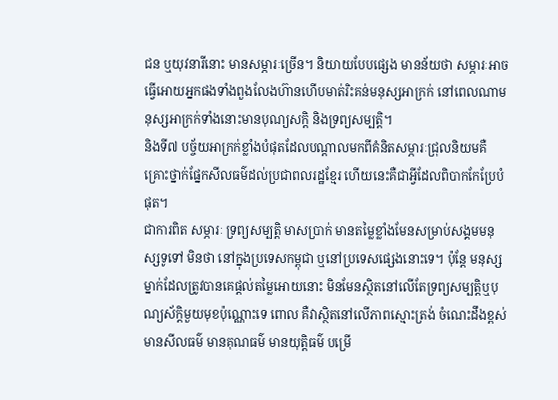ជន ឬយុវនារីនោះ មានសម្ភារៈច្រើន។ និយាយបែបផ្សេង មានន័យថា សម្ភារៈអាចធ្វើអោយអ្នកផងទាំងពួងលែងហ៊ានហើបមាត់រិះគន់មនុស្សអាក្រក់ នៅពេលណាមនុស្សអាក្រក់ទាំងនោះមានបុណ្យសក្តិ និងទ្រព្យសម្បត្តិ។
និងទី៧ បច្ច័យអាក្រក់ខ្លាំងបំផុតដែលបណ្តាលមកពីគំនិតសម្ភារៈជ្រុលនិយមគឺគ្រោះថ្នាក់ផ្នែកសីលធម៌ដល់ប្រជាពលរដ្ឋខ្មែរ ហើយនេះគឺជាអ្វីដែលពិបាកកែប្រែបំផុត។
ជាការពិត សម្ភារៈ ទ្រព្យសម្បត្តិ មាសប្រាក់ មានតម្លៃខ្លាំងមែនសម្រាប់សង្គមមនុស្សទូទៅ មិនថា នៅក្នុងប្រទេសកម្ពុជា ឬនៅប្រទេសផ្សេងនោះទេ។ ប៉ុន្តែ មនុស្សម្នាក់ដែលត្រូវបានគេផ្តល់តម្លៃអោយនោះ មិនមែនស្ថិតនៅលើតែទ្រព្យសម្បត្តិឬបុណ្យស័ក្តិមួយមុខប៉ុណ្ណោះទេ ពោល គឺវាស្ថិតនៅលើភាពស្មោះត្រង់ ចំណេះដឹងខ្ពស់ មានសីលធម៌ មានគុណធម៌ មានយុត្តិធម៌ បម្រើ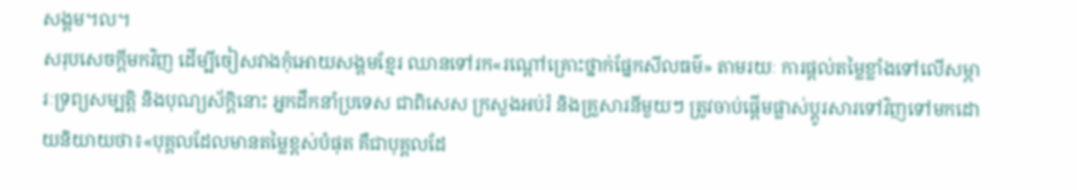សង្គម។ល។
សរុបសេចក្តីមកវិញ ដើម្បីចៀសវាងកុំអោយសង្គមខ្មែរ ឈានទៅរក«រណ្តៅគ្រោះថ្នាក់ផ្នែកសីលធម៌» តាមរយៈ ការផ្តល់តម្លៃខ្លាំងទៅលើសម្ភារៈទ្រព្យសម្បត្តិ និងបុណ្យស័ក្តិនោះ អ្នកដឹកនាំប្រទេស ជាពិសេស ក្រសួងអប់រំ និងគ្រួសារនីមួយៗ ត្រូវចាប់ផ្តើមផ្លាស់ប្តូរសារទៅវិញទៅមកដោយនិយាយថា៖«បុគ្គលដែលមានតម្លៃខ្ពស់បំផុត គឺជាបុគ្គលដែ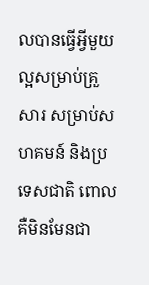លបានធ្វើអ្វីមួយល្អសម្រាប់គ្រួសារ សម្រាប់សហគមន៍ និងប្រទេសជាតិ ពោល គឺមិនមែនជា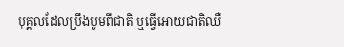បុគ្គលដែលប្រឹងបូមពីជាតិ ឬធ្វើអោយជាតិឈឺ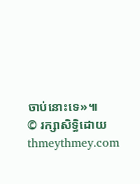ចាប់នោះទេ»៕
© រក្សាសិទ្ធិដោយ thmeythmey.com